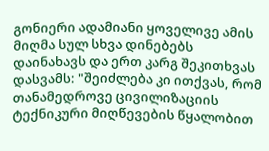გონიერი ადამიანი ყოველივე ამის მიღმა სულ სხვა დინებებს დაინახავს და ერთ კარგ შეკითხვას დასვამს: "შეიძლება კი ითქვას, რომ თანამედროვე ცივილიზაციის ტექნიკური მიღწევების წყალობით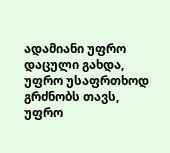ადამიანი უფრო დაცული გახდა, უფრო უსაფრთხოდ გრძნობს თავს, უფრო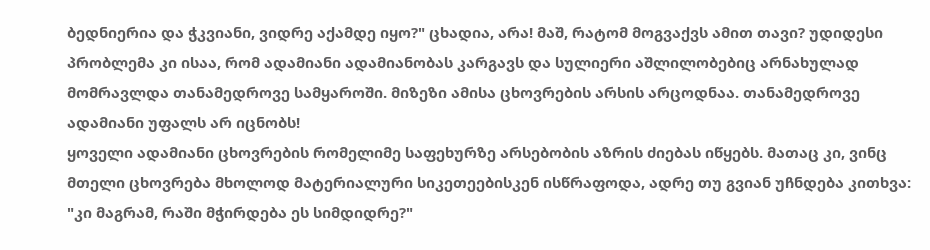ბედნიერია და ჭკვიანი, ვიდრე აქამდე იყო?" ცხადია, არა! მაშ, რატომ მოგვაქვს ამით თავი? უდიდესი პრობლემა კი ისაა, რომ ადამიანი ადამიანობას კარგავს და სულიერი აშლილობებიც არნახულად მომრავლდა თანამედროვე სამყაროში. მიზეზი ამისა ცხოვრების არსის არცოდნაა. თანამედროვე ადამიანი უფალს არ იცნობს!
ყოველი ადამიანი ცხოვრების რომელიმე საფეხურზე არსებობის აზრის ძიებას იწყებს. მათაც კი, ვინც მთელი ცხოვრება მხოლოდ მატერიალური სიკეთეებისკენ ისწრაფოდა, ადრე თუ გვიან უჩნდება კითხვა: "კი მაგრამ, რაში მჭირდება ეს სიმდიდრე?"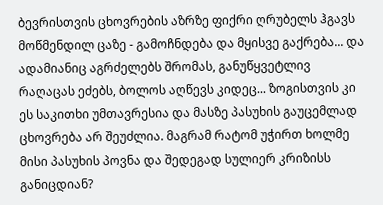ბევრისთვის ცხოვრების აზრზე ფიქრი ღრუბელს ჰგავს მოწმენდილ ცაზე - გამოჩნდება და მყისვე გაქრება... და ადამიანიც აგრძელებს შრომას, განუწყვეტლივ რაღაცას ეძებს, ბოლოს აღწევს კიდეც... ზოგისთვის კი ეს საკითხი უმთავრესია და მასზე პასუხის გაუცემლად ცხოვრება არ შეუძლია. მაგრამ რატომ უჭირთ ხოლმე მისი პასუხის პოვნა და შედეგად სულიერ კრიზისს განიცდიან?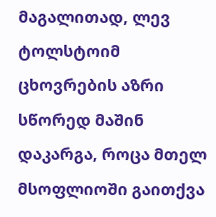მაგალითად, ლევ ტოლსტოიმ ცხოვრების აზრი სწორედ მაშინ დაკარგა, როცა მთელ მსოფლიოში გაითქვა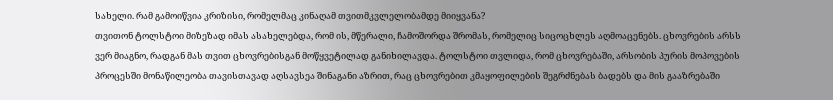სახელი. რამ გამოიწვია კრიზისი, რომელმაც კინაღამ თვითმკვლელობამდე მიიყვანა?
თვითონ ტოლსტოი მიზეზად იმას ასახელებდა, რომ ის, მწერალი, ჩამოშორდა შრომას, რომელიც სიცოცხლეს აღმოაცენებს. ცხოვრების არსს ვერ მიაგნო, რადგან მას თვით ცხოვრებისგან მოწყვეტილად განიხილავდა. ტოლსტოი თვლიდა, რომ ცხოვრებაში, არსობის პურის მოპოვების პროცესში მონაწილეობა თავისთავად აღსავსეა შინაგანი აზრით, რაც ცხოვრებით კმაყოფილების შეგრძნებას ბადებს და მის გააზრებაში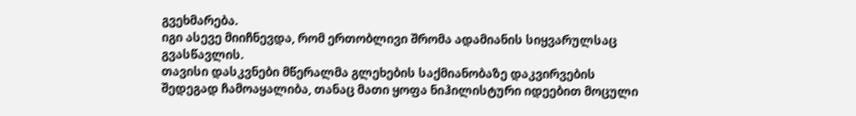გვეხმარება.
იგი ასევე მიიჩნევდა, რომ ერთობლივი შრომა ადამიანის სიყვარულსაც გვასწავლის.
თავისი დასკვნები მწერალმა გლეხების საქმიანობაზე დაკვირვების შედეგად ჩამოაყალიბა, თანაც მათი ყოფა ნიჰილისტური იდეებით მოცული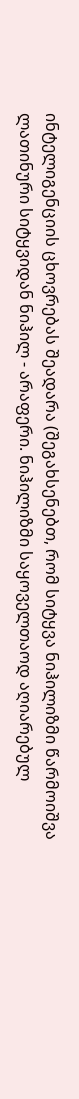ინტელიგენციის ცხოვრებას შეადარა (შეგახსენებთ, რომ სიტყვა ნიჰილიზმი წარმოიშვა ლათინური სიტყვიდან ნიჰილ - არაფერი. ნიჰილიზმი საყოველთაოდ აღიარებულ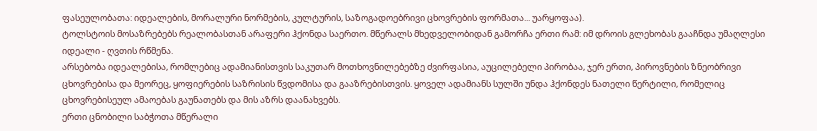ფასეულობათა: იდეალების, მორალური ნორმების, კულტურის, საზოგადოებრივი ცხოვრების ფორმათა... უარყოფაა).
ტოლსტოის მოსაზრებებს რეალობასთან არაფერი ჰქონდა საერთო. მწერალს მხედველობიდან გამორჩა ერთი რამ: იმ დროის გლეხობას გააჩნდა უმაღლესი იდეალი - ღვთის რწმენა.
არსებობა იდეალებისა, რომლებიც ადამიანისთვის საკუთარ მოთხოვნილებებზე ძვირფასია, აუცილებელი პირობაა, ჯერ ერთი, პიროვნების ზნეობრივი ცხოვრებისა და მეორეც, ყოფიერების საზრისის წვდომისა და გააზრებისთვის. ყოველ ადამიანს სულში უნდა ჰქონდეს ნათელი წერტილი, რომელიც ცხოვრებისეულ ამაოებას გაუნათებს და მის აზრს დაანახვებს.
ერთი ცნობილი საბჭოთა მწერალი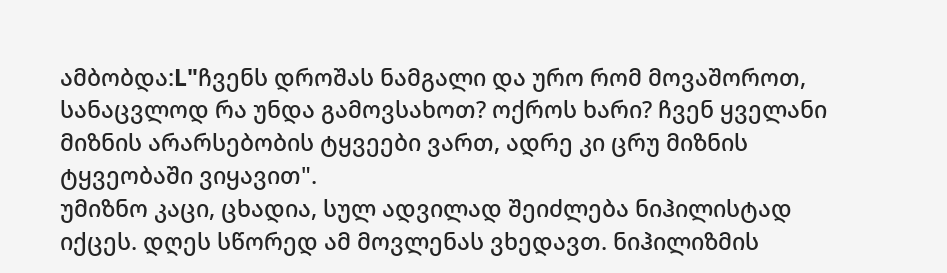ამბობდა:L"ჩვენს დროშას ნამგალი და ურო რომ მოვაშოროთ, სანაცვლოდ რა უნდა გამოვსახოთ? ოქროს ხარი? ჩვენ ყველანი მიზნის არარსებობის ტყვეები ვართ, ადრე კი ცრუ მიზნის ტყვეობაში ვიყავით".
უმიზნო კაცი, ცხადია, სულ ადვილად შეიძლება ნიჰილისტად იქცეს. დღეს სწორედ ამ მოვლენას ვხედავთ. ნიჰილიზმის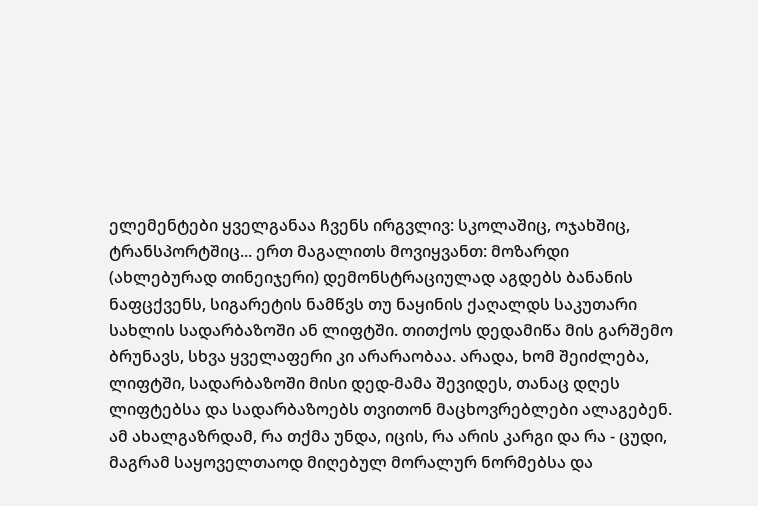ელემენტები ყველგანაა ჩვენს ირგვლივ: სკოლაშიც, ოჯახშიც, ტრანსპორტშიც... ერთ მაგალითს მოვიყვანთ: მოზარდი (ახლებურად თინეიჯერი) დემონსტრაციულად აგდებს ბანანის ნაფცქვენს, სიგარეტის ნამწვს თუ ნაყინის ქაღალდს საკუთარი სახლის სადარბაზოში ან ლიფტში. თითქოს დედამიწა მის გარშემო ბრუნავს, სხვა ყველაფერი კი არარაობაა. არადა, ხომ შეიძლება, ლიფტში, სადარბაზოში მისი დედ-მამა შევიდეს, თანაც დღეს ლიფტებსა და სადარბაზოებს თვითონ მაცხოვრებლები ალაგებენ. ამ ახალგაზრდამ, რა თქმა უნდა, იცის, რა არის კარგი და რა - ცუდი, მაგრამ საყოველთაოდ მიღებულ მორალურ ნორმებსა და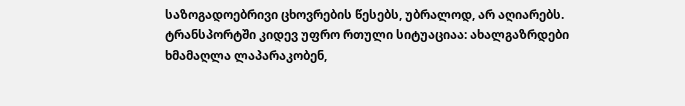საზოგადოებრივი ცხოვრების წესებს, უბრალოდ, არ აღიარებს. ტრანსპორტში კიდევ უფრო რთული სიტუაციაა: ახალგაზრდები ხმამაღლა ლაპარაკობენ,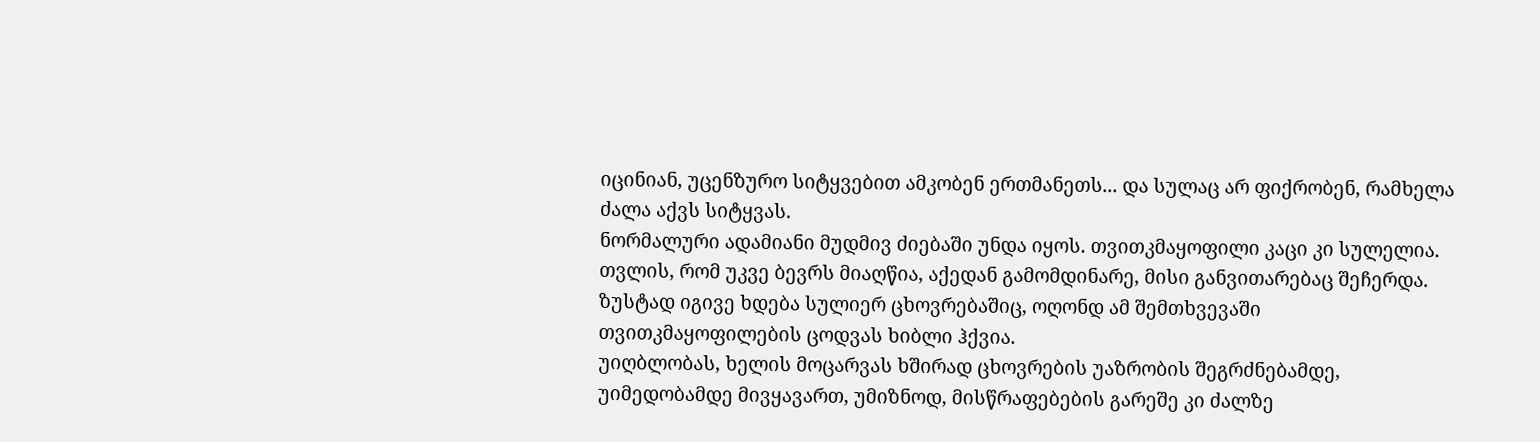იცინიან, უცენზურო სიტყვებით ამკობენ ერთმანეთს... და სულაც არ ფიქრობენ, რამხელა ძალა აქვს სიტყვას.
ნორმალური ადამიანი მუდმივ ძიებაში უნდა იყოს. თვითკმაყოფილი კაცი კი სულელია. თვლის, რომ უკვე ბევრს მიაღწია, აქედან გამომდინარე, მისი განვითარებაც შეჩერდა. ზუსტად იგივე ხდება სულიერ ცხოვრებაშიც, ოღონდ ამ შემთხვევაში თვითკმაყოფილების ცოდვას ხიბლი ჰქვია.
უიღბლობას, ხელის მოცარვას ხშირად ცხოვრების უაზრობის შეგრძნებამდე, უიმედობამდე მივყავართ, უმიზნოდ, მისწრაფებების გარეშე კი ძალზე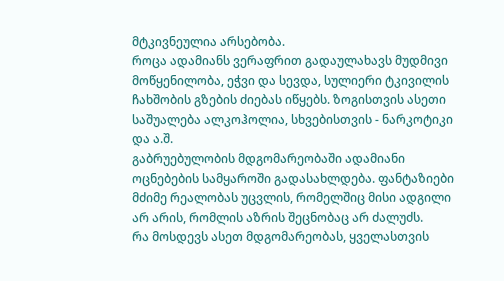მტკივნეულია არსებობა.
როცა ადამიანს ვერაფრით გადაულახავს მუდმივი მოწყენილობა, ეჭვი და სევდა, სულიერი ტკივილის ჩახშობის გზების ძიებას იწყებს. ზოგისთვის ასეთი საშუალება ალკოჰოლია, სხვებისთვის - ნარკოტიკი და ა.შ.
გაბრუებულობის მდგომარეობაში ადამიანი ოცნებების სამყაროში გადასახლდება. ფანტაზიები მძიმე რეალობას უცვლის, რომელშიც მისი ადგილი არ არის, რომლის აზრის შეცნობაც არ ძალუძს.
რა მოსდევს ასეთ მდგომარეობას, ყველასთვის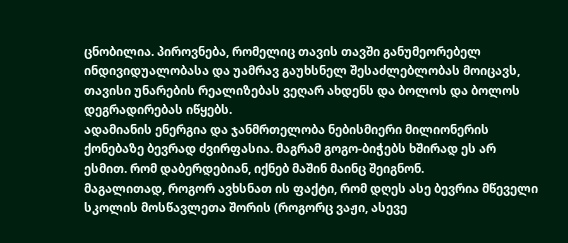ცნობილია. პიროვნება, რომელიც თავის თავში განუმეორებელ ინდივიდუალობასა და უამრავ გაუხსნელ შესაძლებლობას მოიცავს, თავისი უნარების რეალიზებას ვეღარ ახდენს და ბოლოს და ბოლოს დეგრადირებას იწყებს.
ადამიანის ენერგია და ჯანმრთელობა ნებისმიერი მილიონერის ქონებაზე ბევრად ძვირფასია. მაგრამ გოგო-ბიჭებს ხშირად ეს არ ესმით. რომ დაბერდებიან, იქნებ მაშინ მაინც შეიგნონ.
მაგალითად, როგორ ავხსნათ ის ფაქტი, რომ დღეს ასე ბევრია მწეველი სკოლის მოსწავლეთა შორის (როგორც ვაჟი, ასევე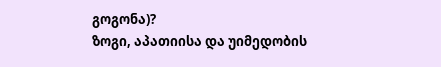გოგონა)?
ზოგი, აპათიისა და უიმედობის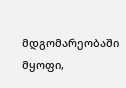მდგომარეობაში მყოფი,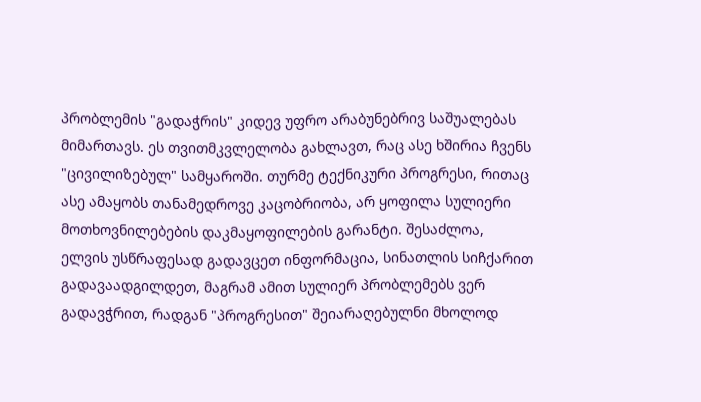პრობლემის "გადაჭრის" კიდევ უფრო არაბუნებრივ საშუალებას მიმართავს. ეს თვითმკვლელობა გახლავთ, რაც ასე ხშირია ჩვენს "ცივილიზებულ" სამყაროში. თურმე ტექნიკური პროგრესი, რითაც ასე ამაყობს თანამედროვე კაცობრიობა, არ ყოფილა სულიერი მოთხოვნილებების დაკმაყოფილების გარანტი. შესაძლოა, ელვის უსწრაფესად გადავცეთ ინფორმაცია, სინათლის სიჩქარით გადავაადგილდეთ, მაგრამ ამით სულიერ პრობლემებს ვერ გადავჭრით, რადგან "პროგრესით" შეიარაღებულნი მხოლოდ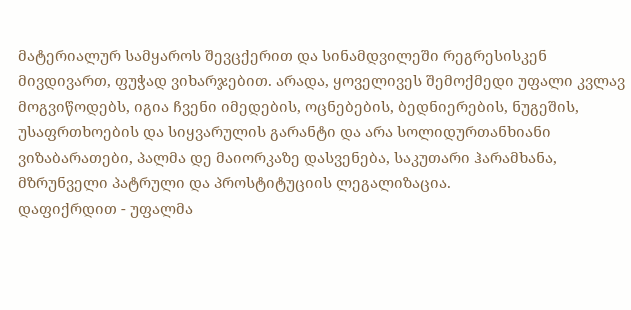მატერიალურ სამყაროს შევცქერით და სინამდვილეში რეგრესისკენ მივდივართ, ფუჭად ვიხარჯებით. არადა, ყოველივეს შემოქმედი უფალი კვლავ მოგვიწოდებს, იგია ჩვენი იმედების, ოცნებების, ბედნიერების, ნუგეშის, უსაფრთხოების და სიყვარულის გარანტი და არა სოლიდურთანხიანი ვიზაბარათები, პალმა დე მაიორკაზე დასვენება, საკუთარი ჰარამხანა, მზრუნველი პატრული და პროსტიტუციის ლეგალიზაცია.
დაფიქრდით - უფალმა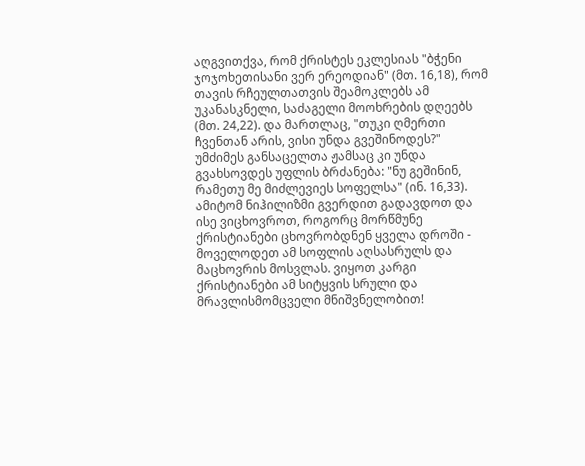აღგვითქვა, რომ ქრისტეს ეკლესიას "ბჭენი ჯოჯოხეთისანი ვერ ერეოდიან" (მთ. 16,18), რომ თავის რჩეულთათვის შეამოკლებს ამ უკანასკნელი, საძაგელი მოოხრების დღეებს (მთ. 24,22). და მართლაც, "თუკი ღმერთი ჩვენთან არის, ვისი უნდა გვეშინოდეს?" უმძიმეს განსაცელთა ჟამსაც კი უნდა გვახსოვდეს უფლის ბრძანება: "ნუ გეშინინ, რამეთუ მე მიძლევიეს სოფელსა" (ინ. 16,33). ამიტომ ნიჰილიზმი გვერდით გადავდოთ და ისე ვიცხოვროთ, როგორც მორწმუნე ქრისტიანები ცხოვრობდნენ ყველა დროში - მოველოდეთ ამ სოფლის აღსასრულს და მაცხოვრის მოსვლას. ვიყოთ კარგი ქრისტიანები ამ სიტყვის სრული და მრავლისმომცველი მნიშვნელობით!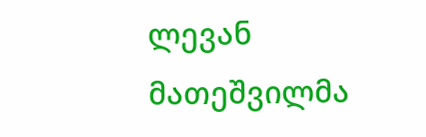ლევან მათეშვილმა